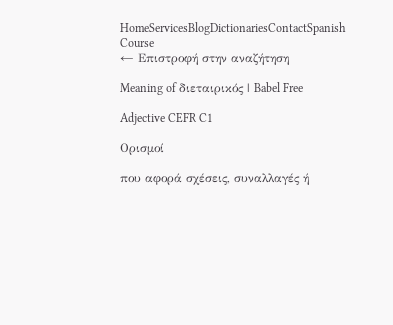HomeServicesBlogDictionariesContactSpanish Course
← Επιστροφή στην αναζήτηση

Meaning of διεταιρικός | Babel Free

Adjective CEFR C1

Ορισμοί

που αφορά σχέσεις, συναλλαγές ή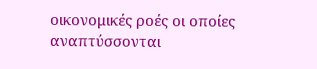οικονομικές ροές οι οποίες αναπτύσσονται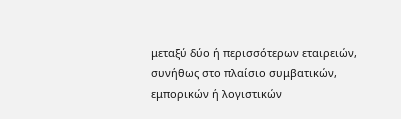μεταξύ δύο ή περισσότερων εταιρειών, συνήθως στο πλαίσιο συμβατικών, εμπορικών ή λογιστικών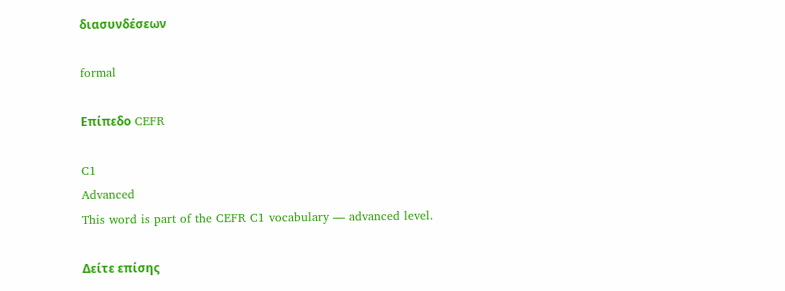διασυνδέσεων

formal

Επίπεδο CEFR

C1
Advanced
This word is part of the CEFR C1 vocabulary — advanced level.

Δείτε επίσης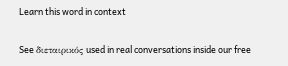Learn this word in context

See διεταιρικός used in real conversations inside our free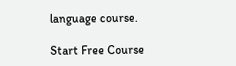language course.

Start Free Course